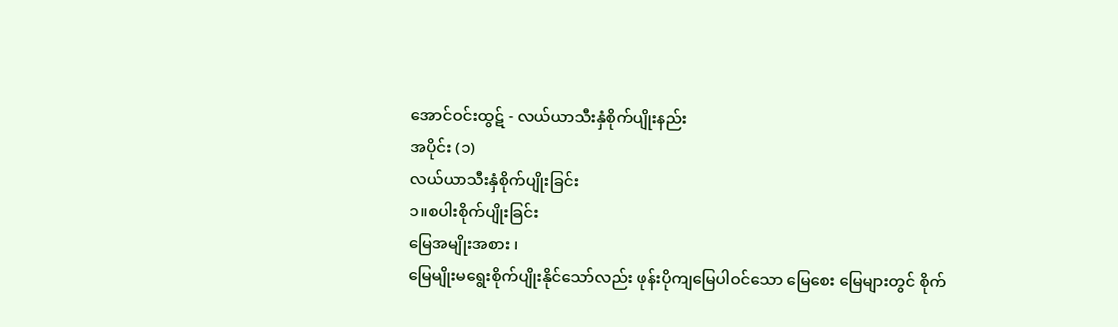အောင်ဝင်းထွဋ် - လယ်ယာသီးနှံစိုက်ပျိုးနည်း
အပိုင်း (၁)
လယ်ယာသီးနှံစိုက်ပျိုးခြင်း
၁။စပါးစိုက်ပျိုးခြင်း
မြေအမျိုးအစား ၊
မြေမျိုးမရွေးစိုက်ပျိုးနိုင်သော်လည်း ဖုန်းပိုကျမြေပါဝင်သော မြေစေး မြေများတွင် စိုက်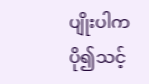ပျိုးပါက ပို၍သင့်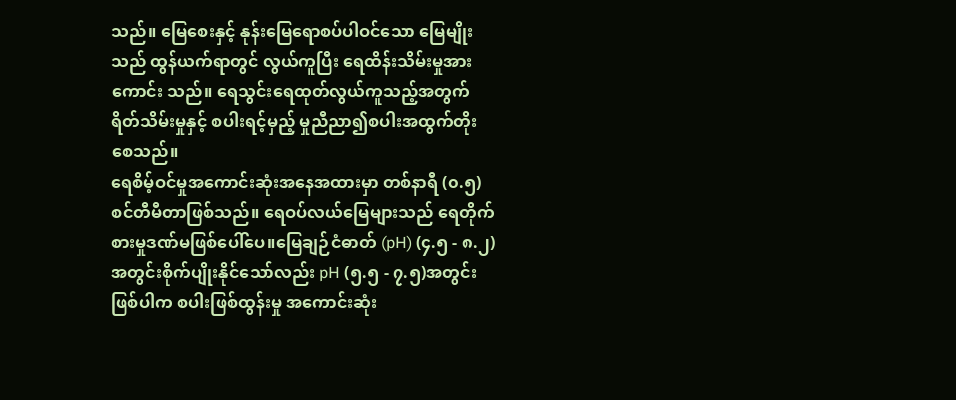သည်။ မြေစေးနှင့် နုန်းမြေရောစပ်ပါဝင်သော မြေမျိုးသည် ထွန်ယက်ရာတွင် လွယ်ကူပြီး ရေထိန်းသိမ်းမှုအားကောင်း သည်။ ရေသွင်းရေထုတ်လွယ်ကူသည့်အတွက် ရိတ်သိမ်းမှုနှင့် စပါးရင့်မှည့် မှုညီညာ၍စပါးအထွက်တိုးစေသည်။
ရေစိမ့်ဝင်မှုအကောင်းဆုံးအနေအထားမှာ တစ်နာရီ (၀.၅)စင်တီမီတာဖြစ်သည်။ ရေဝပ်လယ်မြေများသည် ရေတိုက်စားမှုဒဏ်မဖြစ်ပေါ်ပေ။မြေချဉ်ငံဓာတ် (pH) (၄.၅ - ၈.၂)အတွင်းစိုက်ပျိုးနိုင်သော်လည်း pH (၅.၅ - ၇.၅)အတွင်းဖြစ်ပါက စပါးဖြစ်ထွန်းမှု အကောင်းဆုံး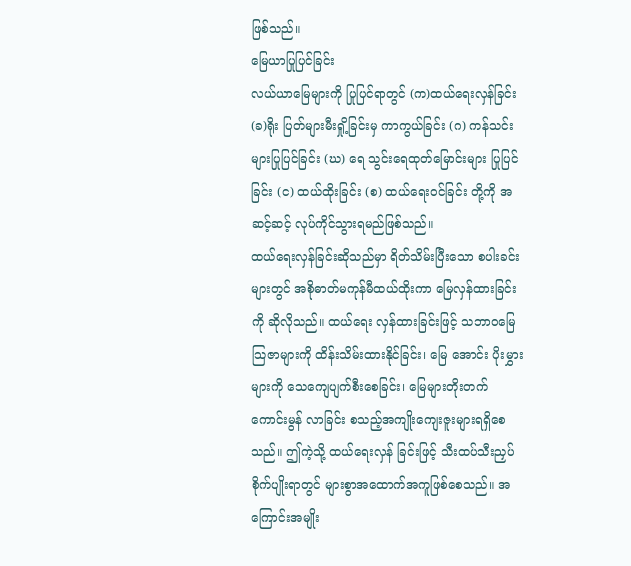ဖြစ်သည်။
မြေယာပြုပြင်ခြင်း
လယ်ယာမြေများကို ပြုပြင်ရာတွင် (က)ထယ်ရေးလှန်ခြင်း (ခ)ရိုး ပြတ်များမီးရှို့ခြင်းမှ ကာကွယ်ခြင်း (ဂ) ကန်သင်းများပြုပြင်ခြင်း (ဃ) ရေ သွင်းရေထုတ်မြောင်းများ ပြုပြင်ခြင်း (င) ထယ်ထိုးခြင်း (စ) ထယ်ရေးဝင်ခြင်း တို့ကို အဆင့်ဆင့် လုပ်ကိုင်သွားရမည်ဖြစ်သည်။
ထယ်ရေးလှန်ခြင်းဆိုသည်မှာ ရိတ်သိမ်းပြီးသော စပါးခင်းများတွင် အစိုဓာတ်မကုန်မီထယ်ထိုးကာ မြေလှန်ထားခြင်းကို ဆိုလိုသည်။ ထယ်ရေး လှန်ထားခြင်းဖြင့် သဘာဝမြေသြဇာများကို ထိန်းသိမ်းထားနိုင်ခြင်း၊ မြေ အောင်း ပိုးမွှားများကို သေကျေပျက်စီးစေခြင်း၊ မြေများတိုးတက် ကောင်းမွန် လာခြင်း စသည့်အကျိုးကျေးဇူးများရရှိစေသည်။ ဤကဲ့သို့ ထယ်ရေးလှန် ခြင်းဖြင့် သီးထပ်သီးညှပ်စိုက်ပျိုးရာတွင် များစွာအထောက်အကူဖြစ်စေသည်။ အကြောင်းအမျိုး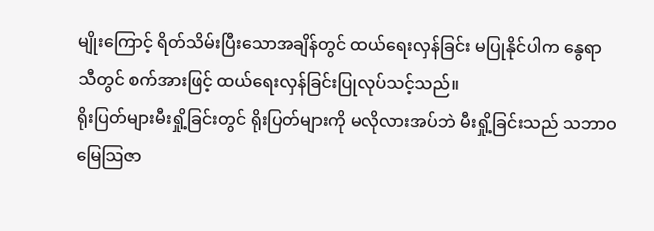မျိုးကြောင့် ရိတ်သိမ်းပြီးသောအချိန်တွင် ထယ်ရေးလှန်ခြင်း မပြုနိုင်ပါက နွေရာသီတွင် စက်အားဖြင့် ထယ်ရေးလှန်ခြင်းပြုလုပ်သင့်သည်။
ရိုးပြတ်များမီးရှို့ခြင်းတွင် ရိုးပြတ်များကို မလိုလားအပ်ဘဲ မီးရှို့ခြင်းသည် သဘာဝမြေသြဇာ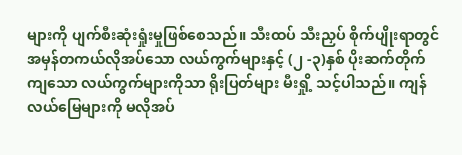များကို ပျက်စီးဆုံးရှုံးမှုဖြစ်စေသည်။ သီးထပ် သီးညှပ် စိုက်ပျိုးရာတွင် အမှန်တကယ်လိုအပ်သော လယ်ကွက်များနှင့် (၂ -၃)နှစ် ပိုးဆက်တိုက်ကျသော လယ်ကွက်များကိုသာ ရိုးပြတ်များ မီးရှို့ သင့်ပါသည်။ ကျန်လယ်မြေများကို မလိုအပ်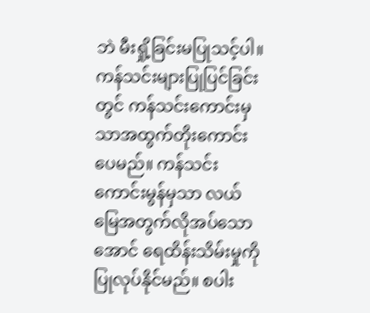ဘဲ မီးရှို့ခြင်းမပြုသင့်ပါ။
ကန်သင်းများပြုပြင်ခြင်းတွင် ကန်သင်းကောင်းမှသာအထွက်တိုးကောင်း ပေမည်။ ကန်သင်းကောင်းမွန်မှသာ လယ်မြေအတွက်လိုအပ်သောအောင် ရေထိန်းသိမ်းမှုကို ပြုလုပ်နိုင်မည်။ စပါး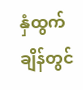နှံထွက်ချိန်တွင်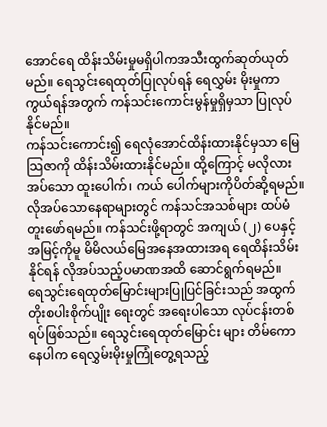အောင်ရေ ထိန်းသိမ်းမှုမရှိပါကအသီးထွက်ဆုတ်ယုတ်မည်။ ရေသွင်းရေထုတ်ပြုလုပ်ရန် ရေလွှမ်း မိုးမှုကာကွယ်ရန်အတွက် ကန်သင်းကောင်းမွန်မှုရှိမှသာ ပြုလုပ်နိုင်မည်။
ကန်သင်းကောင်း၍ ရေလုံအောင်ထိန်းထားနိုင်မှသာ မြေသြဇာကို ထိန်းသိမ်းထားနိုင်မည်။ ထို့ကြောင့် မလိုလားအပ်သော ထူးပေါက်၊ ကယ် ပေါက်များကိုပိတ်ဆို့ရမည်။ လိုအပ်သောနေရာများတွင် ကန်သင်အသစ်များ ထပ်မံတူးဖော်ရမည်။ ကန်သင်းဖို့ရာတွင် အကျယ် (၂) ပေနှင့်အမြင့်ကိုမူ မိမိလယ်မြေအနေအထားအရ ရေထိန်းသိမ်းနိုင်ရန် လိုအပ်သည့်ပမာဏအထိ ဆောင်ရွက်ရမည်။
ရေသွင်းရေထုတ်မြောင်းများပြုပြင်ခြင်းသည် အထွက်တိုးစပါးစိုက်ပျိုး ရေးတွင် အရေးပါသော လုပ်ငန်းတစ်ရပ်ဖြစ်သည်။ ရေသွင်းရေထုတ်မြောင်း များ တိမ်ကောနေပါက ရေလွှမ်းမိုးမှုကြုံတွေ့ရသည့်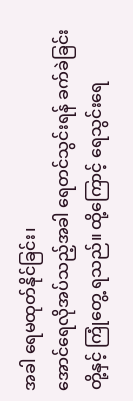အခါ ရေမထုတ်နိုင်ခြင်း၊
အောင်ရေလိုအပ်သည့်အခါ ရေတင်သွင်းရန် ခက်ခဲခြင်းတို့နှင့် ကြုံတွေ့ ရသည်။ ထို့ကြောင့် ရေသွင်းရေ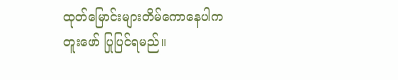ထုတ်မြောင်းများတိမ်ကောနေပါက တူးဖော် ပြုပြင်ရမည်။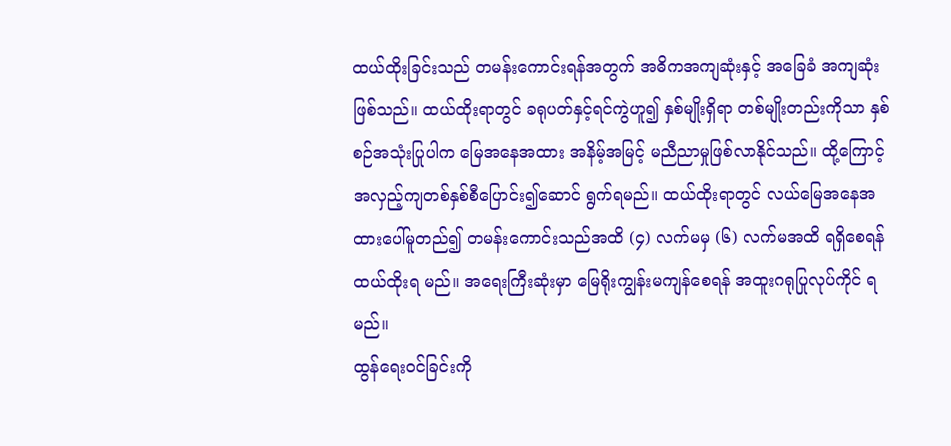ထယ်ထိုးခြင်းသည် တမန်းကောင်းရန်အတွက် အဓိကအကျဆုံးနှင့် အခြေခံ အကျဆုံးဖြစ်သည်။ ထယ်ထိုးရာတွင် ခရုပတ်နှင့်ရင်ကွဲဟူ၍ နှစ်မျိုးရှိရာ တစ်မျိုးတည်းကိုသာ နှစ်စဉ်အသုံးပြုပါက မြေအနေအထား အနိမ့်အမြင့် မညီညာမှုဖြစ်လာနိုင်သည်။ ထို့ကြောင့် အလှည့်ကျတစ်နှစ်စီပြောင်း၍ဆောင် ရွက်ရမည်။ ထယ်ထိုးရာတွင် လယ်မြေအနေအထားပေါ်မူတည်၍ တမန်းကောင်းသည်အထိ (၄) လက်မမှ (၆) လက်မအထိ ရရှိစေရန် ထယ်ထိုးရ မည်။ အရေးကြီးဆုံးမှာ မြေရိုးကျွန်းမကျန်စေရန် အထူးဂရုပြုလုပ်ကိုင် ရမည်။
ထွန်ရေးဝင်ခြင်းကို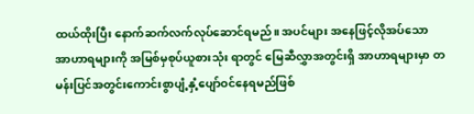ထယ်ထိုးပြီး နောက်ဆက်လက်လုပ်ဆောင်ရမည်။ အပင်များ အနေဖြင့်လိုအပ်သော အာဟာရများကို အမြစ်မှစုပ်ယူစားသုံး ရာတွင် မြေဆီလွှာအတွင်းရှိ အာဟာရများမှာ တမန်းပြင်အတွင်းကောင်းစွာပျံ့နှံ့ပျော်ဝင်နေရမည်ဖြစ်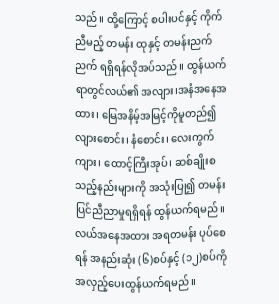သည်။ ထို့ကြောင့် စပါးပင်နှင့် ကိုက်ညီမည့် တမန်း ထုနှင့် တမန်းညက်ညက် ရရှိရန်လိုအပ်သည်။ ထွန်ယက်ရာတွင်လယ်၏ အလျား၊အနံအနေအထား၊ မြေအနိမ့်အမြင့်ကိုမူတည်၍လျားစောင်း၊ နံစောင်း၊ လေးကွက်ကျား၊ ထောင့်ကြီးအုပ်၊ ဆစ်ချိုးစသည့်နည်းများကို အသုံးပြု၍ တမန်း ပြင်ညီညာမှုရရှိရန် ထွန်ယက်ရမည်။ လယ်အနေအထား အရတမန်း ပုပ်စေရန် အနည်းဆုံး (၆)စပ်နှင့် (၁၂)စပ်ကို အလှည့်ပေးထွန်ယက်ရမည်။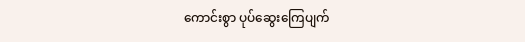ကောင်းစွာ ပုပ်ဆွေးကြေပျက်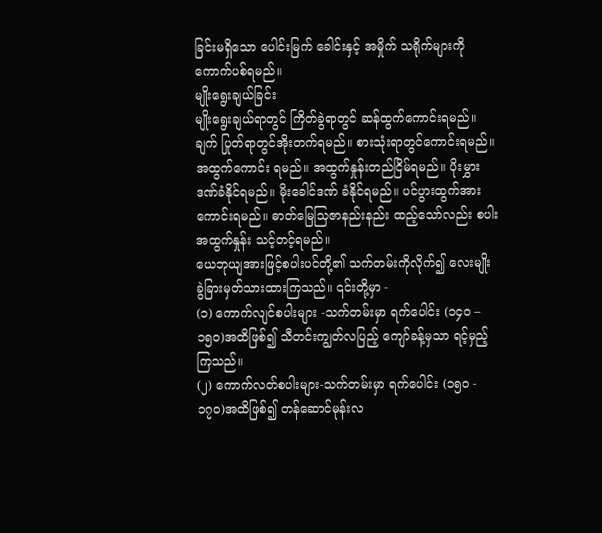ခြင်းမရှိသော ပေါင်းမြက် ခေါင်းနှင့် အမှိုက် သရိုက်များကို ကောက်ပစ်ရမည်။
မျိုးရွေးချယ်ခြင်း
မျိုးရွေးချယ်ရာတွင် ကြိတ်ခွဲရာတွင် ဆန်ထွက်ကောင်းရမည်။ ချက် ပြုတ်ရာတွင်အိုးတက်ရမည်။ စားသုံးရာတွင်ကောင်းရမည်။ အထွက်ကောင်း ရမည်။ အထွက်နှုန်းတည်ငြိမ်ရမည်။ ပိုးမွှားဒဏ်ခံနိုင်ရမည်။ မိုးခေါင်ဒဏ် ခံနိုင်ရမည်။ ပင်ပွားထွက်အားကောင်းရမည်။ ဓာတ်မြေသြဇာနည်းနည်း ထည့်သော်လည်း စပါးအထွက်နှုန်း သင့်တင့်ရမည်။
ယေဘုယျအားဖြင့်စပါးပင်တို့၏ သက်တမ်းကိုလိုက်၍ လေးမျိုး ခွဲခြားမှတ်သားထားကြသည်။ ၎င်းတို့မှာ -
(၁) ကောက်လျင်စပါးများ -သက်တမ်းမှာ ရက်ပေါင်း (၁၄၀ – ၁၅ဝ)အထိဖြစ်၍ သီတင်းကျွတ်လပြည့် ကျော်ခန့်မှသာ ရင့်မှည့်ကြသည်။
(၂) ကောက်လတ်စပါးများ-သက်တမ်းမှာ ရက်ပေါင်း (၁၅ဝ - ၁၇၀)အထိဖြစ်၍ တန်ဆောင်မုန်းလ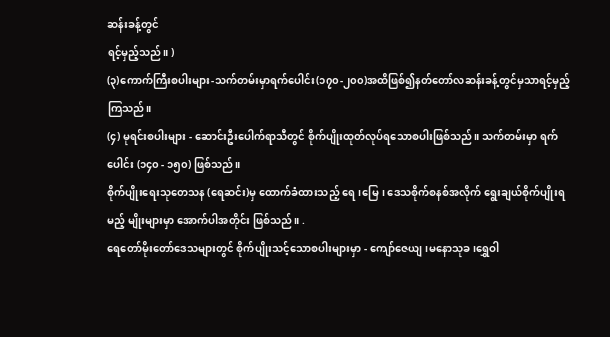ဆန်းခန့်တွင်
ရင့်မှည့်သည်။ )
(၃)ကောက်ကြီးစပါးများ-သက်တမ်းမှာရက်ပေါင်း(၁၇၀-၂၀၀)အထိဖြစ်၍နတ်တော်လဆန်းခန့်တွင်မှသာရင့်မှည့်ကြသည်။
(၄) မုရင်းစပါးများ - ဆောင်းဦးပေါက်ရာသီတွင် စိုက်ပျိုးထုတ်လုပ်ရသောစပါးဖြစ်သည်။ သက်တမ်းမှာ ရက် ပေါင်း (၁၄၀ - ၁၅၀) ဖြစ်သည်။
စိုက်ပျိုးရေးသုတေသန (ရေဆင်း)မှ ထောက်ခံထားသည့် ရေ၊မြေ၊ ဒေသစိုက်စနစ်အလိုက် ရွေးချယ်စိုက်ပျိုးရမည့် မျိုးများမှာ အောက်ပါအတိုင်း ဖြစ်သည်။ .
ရေတော်မိုးတော်ဒေသများတွင် စိုက်ပျိုးသင့်သောစပါးများမှာ - ကျော်ဇေယျ၊မနောသုခ၊ရွှေဝါ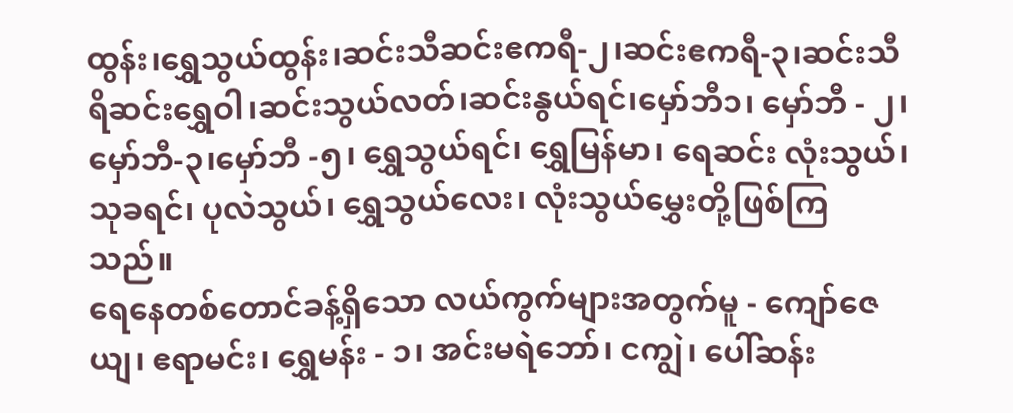ထွန်း၊ရွှေသွယ်ထွန်း၊ဆင်းသီဆင်းဧကရီ-၂၊ဆင်းဧကရီ-၃၊ဆင်းသီရိဆင်းရွှေဝါ၊ဆင်းသွယ်လတ်၊ဆင်းနွယ်ရင်၊မှော်ဘီ၁၊ မှော်ဘီ - ၂၊ မှော်ဘီ-၃၊မှော်ဘီ -၅၊ ရွှေသွယ်ရင်၊ ရွှေမြန်မာ၊ ရေဆင်း လုံးသွယ်၊ သုခရင်၊ ပုလဲသွယ်၊ ရွှေသွယ်လေး၊ လုံးသွယ်မွှေးတို့ဖြစ်ကြသည်။
ရေနေတစ်တောင်ခန့်ရှိသော လယ်ကွက်များအတွက်မူ - ကျော်ဇေယျ၊ ဧရာမင်း၊ ရွှေမန်း - ၁၊ အင်းမရဲဘော်၊ ငကျွဲ၊ ပေါ်ဆန်း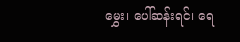မွှေး၊ ပေါ်ဆန်းရင်၊ ရေ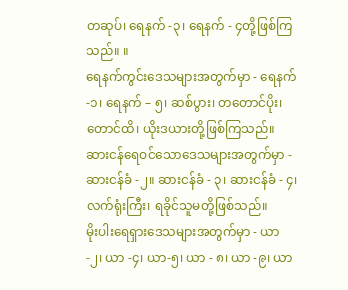တဆုပ်၊ ရေနက် -၃၊ ရေနက် - ၄တို့ဖြစ်ကြသည်။ ။
ရေနက်ကွင်းဒေသများအတွက်မှာ - ရေနက် -၁၊ ရေနက် – ၅၊ ဆစ်ပွား၊ တတောင်ပိုး၊ တောင်ထိ၊ ယိုးဒယားတို့ဖြစ်ကြသည်။
ဆားငန်ရေဝင်သောဒေသများအတွက်မှာ - ဆားငန်ခံ -၂။ ဆားငန်ခံ - ၃၊ ဆားငန်ခံ - ၄၊ လက်ရုံးကြီး၊ ရခိုင်သူမတို့ဖြစ်သည်။
မိုးပါးရေရှားဒေသများအတွက်မှာ - ယာ -၂၊ ယာ -၄၊ ယာ-၅၊ ယာ - ၈၊ ယာ -၉၊ ယာ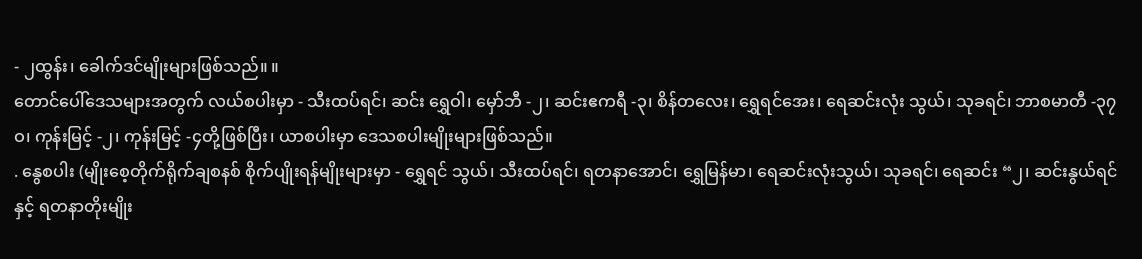- ၂ထွန်း၊ ခေါက်ဒင်မျိုးများဖြစ်သည်။ ။
တောင်ပေါ်ဒေသများအတွက် လယ်စပါးမှာ - သီးထပ်ရင်၊ ဆင်း ရွှေဝါ၊ မှော်ဘီ -၂၊ ဆင်းဧကရီ -၃၊ စိန်တလေး၊ ရွှေရင်အေး၊ ရေဆင်းလုံး သွယ်၊ သုခရင်၊ ဘာစမာတီ -၃၇ဝ၊ ကုန်းမြင့် -၂၊ ကုန်းမြင့် -၄တို့ဖြစ်ပြီး၊ ယာစပါးမှာ ဒေသစပါးမျိုးများဖြစ်သည်။
. နွေစပါး (မျိုးစေ့တိုက်ရိုက်ချစနစ် စိုက်ပျိုးရန်မျိုးများမှာ - ရွှေရင် သွယ်၊ သီးထပ်ရင်၊ ရတနာအောင်၊ ရွှေမြန်မာ၊ ရေဆင်းလုံးသွယ်၊ သုခရင်၊ ရေဆင်း “၂၊ ဆင်းနွယ်ရင်နှင့် ရတနာတိုးမျိုး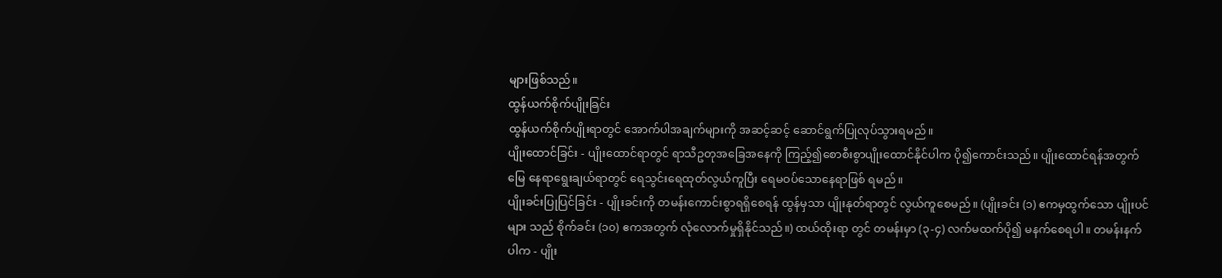များဖြစ်သည်။
ထွန်ယက်စိုက်ပျိုးခြင်း
ထွန်ယက်စိုက်ပျိုးရာတွင် အောက်ပါအချက်များကို အဆင့်ဆင့် ဆောင်ရွက်ပြုလုပ်သွားရမည်။
ပျိုးထောင်ခြင်း - ပျိုးထောင်ရာတွင် ရာသီဥတုအခြေအနေကို ကြည့်၍စောစီးစွာပျိုးထောင်နိုင်ပါက ပို၍ကောင်းသည်။ ပျိုးထောင်ရန်အတွက် မြေ နေရာရွေးချယ်ရာတွင် ရေသွင်းရေထုတ်လွယ်ကူပြီး ရေမဝပ်သောနေရာဖြစ် ရမည်။
ပျိုးခင်းပြုပြင်ခြင်း - ပျိုးခင်းကို တမန်းကောင်းစွာရရှိစေရန် ထွန်မှသာ ပျိုးနုတ်ရာတွင် လွယ်ကူစေမည်။ (ပျိုးခင်း (၁) ဧကမှထွက်သော ပျိုးပင်များ သည် စိုက်ခင်း (၁၀) ဧကအတွက် လုံလောက်မှုရှိနိုင်သည်။) ထယ်ထိုးရာ တွင် တမန်းမှာ (၃-၄) လက်မထက်ပို၍ မနက်စေရပါ။ တမန်းနက်ပါက - ပျိုး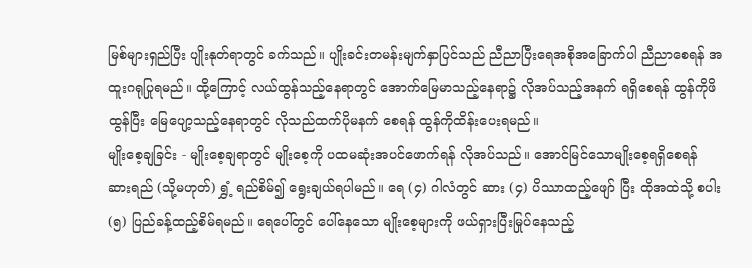မြစ်များရှည်ပြီး ပျိုးနုတ်ရာတွင် ခက်သည်။ ပျိုးခင်းတမန်းမျက်နှာပြင်သည် ညီညာပြီးရေအစိုအခြောက်ပါ ညီညာစေရန် အထူးဂရုပြုရမည်။ ထို့ကြောင့် လယ်ထွန်သည့်နေရာတွင် အောက်မြေမာသည့်နေရာ၌ လိုအပ်သည့်အနက် ရရှိစေရန် ထွန်ကိုဖိထွန်ပြီး မြေပျော့သည့်နေရာတွင် လိုသည်ထက်ပိုမနက် စေရန် ထွန်ကိုထိန်းပေးရမည်။
မျိုးစေ့ချခြင်း - မျိုးစေ့ချရာတွင် မျိုးစေ့ကို ပထမဆုံးအပင်ဖောက်ရန် လိုအပ်သည်။ အောင်မြင်သောမျိုးစေ့ရရှိစေရန် ဆားရည် (သို့မဟုတ်) ရွှံ့ ရည်စိမ်၍ ရွေးချယ်ရပါမည်။ ရေ (၄) ဂါလံတွင် ဆား (၄) ပိဿာထည့်ဖျော် ပြီး ထိုအထဲသို့ စပါး (၅) ပြည်ခန့်ထည့်စိမ်ရမည်။ ရေပေါ်တွင် ပေါ်နေသော မျိုးစေ့များကို ဖယ်ရှားပြီးမြုပ်နေသည့်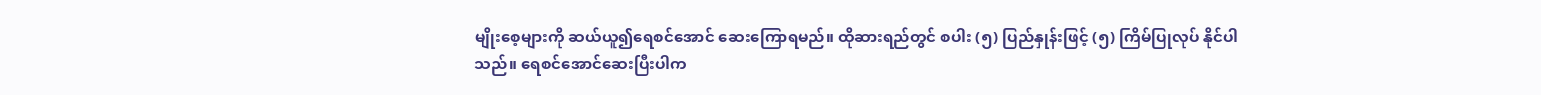မျိုးစေ့များကို ဆယ်ယူ၍ရေစင်အောင် ဆေးကြောရမည်။ ထိုဆားရည်တွင် စပါး (၅) ပြည်နှုန်းဖြင့် (၅) ကြိမ်ပြုလုပ် နိုင်ပါသည်။ ရေစင်အောင်ဆေးပြီးပါက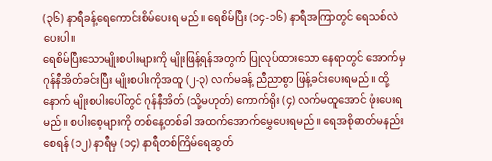(၃၆) နာရီခန့်ရေကောင်းစိမ်ပေးရ မည်။ ရေစိမ်ပြီး (၁၄-၁၆) နာရီအကြာတွင် ရေသစ်လဲပေးပါ။
ရေစိမ်ပြီးသောမျိုးစပါးများကို မျိုးဖြန့်ရန်အတွက် ပြုလုပ်ထားသော နေရာတွင် အောက်မှဂုန်နီအိတ်ခင်းပြီး မျိုးစပါးကိုအထူ (၂-၃) လက်မခန့် ညီညာစွာ ဖြန့်ခင်းပေးရမည်။ ထို့နောက် မျိုးစပါးပေါ်တွင် ဂုန်နီအိတ် (သို့မဟုတ်) ကောက်ရိုး (၄) လက်မထူအောင် ဖုံးပေးရမည်။ စပါးစေ့များကို တစ်နေ့တစ်ခါ အထက်အောက်မွှေပေးရမည်။ ရေအစိုဓာတ်မနည်းစေရန် (၁၂) နာရီမှ (၁၄) နာရီတစ်ကြိမ်ရေဆွတ်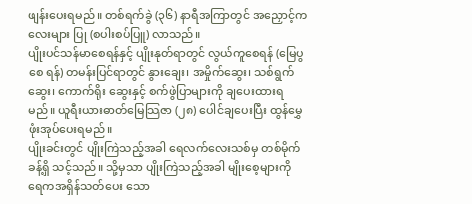ဖျန်းပေးရမည်။ တစ်ရက်ခွဲ (၃၆) နာရီအကြာတွင် အညှောင့်ကလေးများ ပြု (စပါးစပ်ပြူ) လာသည်။
ပျိုးပင်သန်မာစေရန်နှင့် ပျိုးနုတ်ရာတွင် လွယ်ကူစေရန် (မြေပွစေ ရန်) တမန်းပြင်ရာတွင် နွားချေး၊ အမှိုက်ဆွေး၊ သစ်ရွက်ဆွေး၊ ကောက်ရိုး ဆွေးနှင့် စက်ဖွဲပြာများကို ချပေးထားရမည်။ ယူရီးယားဓာတ်မြေသြဇာ (၂၈) ပေါင်ချပေးပြီး ထွန်မွှေဖုံးအုပ်ပေးရမည်။
ပျိုးခင်းတွင် ပျိုးကြဲသည့်အခါ ရေလက်လေးသစ်မှ တစ်မိုက်ခန့်ရှိ သင့်သည်။ သို့မှသာ ပျိုးကြဲသည့်အခါ မျိုးစေ့များကို ရေကအရှိန်သတ်ပေး သော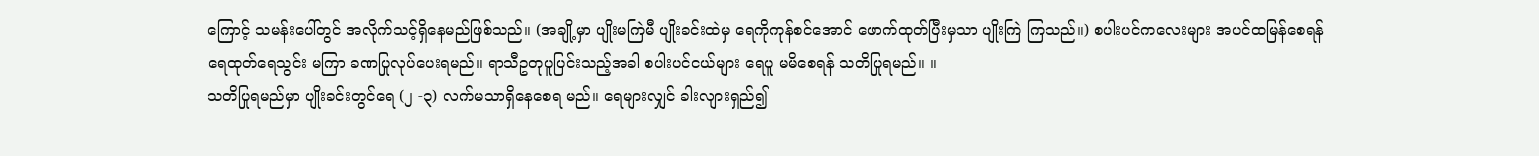ကြောင့် သမန်းပေါ်တွင် အလိုက်သင့်ရှိနေမည်ဖြစ်သည်။ (အချို့မှာ ပျိုးမကြဲမီ ပျိုးခင်းထဲမှ ရေကိုကုန်စင်အောင် ဖောက်ထုတ်ပြီးမှသာ ပျိုးကြဲ ကြသည်။) စပါးပင်ကလေးများ အပင်ထမြန်စေရန် ရေထုတ်ရေသွင်း မကြာ ခဏပြုလုပ်ပေးရမည်။ ရာသီဥတုပူပြင်းသည့်အခါ စပါးပင်ငယ်များ ရေပူ မမိစေရန် သတိပြုရမည်။ ။
သတိပြုရမည်မှာ ပျိုးခင်းတွင်ရေ (၂ -၃) လက်မသာရှိနေစေရ မည်။ ရေများလျှင် ခါးလျားရှည်၍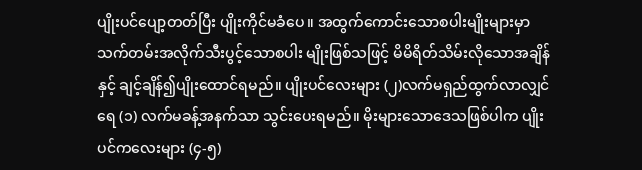ပျိုးပင်ပျော့တတ်ပြီး ပျိုးကိုင်မခံပေ။ အထွက်ကောင်းသောစပါးမျိုးများမှာ သက်တမ်းအလိုက်သီးပွင့်သောစပါး မျိုးဖြစ်သဖြင့် မိမိရိတ်သိမ်းလိုသောအချိန်နှင့် ချင့်ချိန်၍ပျိုးထောင်ရမည်။ ပျိုးပင်လေးများ (၂)လက်မရှည်ထွက်လာလျှင် ရေ (၁) လက်မခန့်အနက်သာ သွင်းပေးရမည်။ မိုးများသောဒေသဖြစ်ပါက ပျိုးပင်ကလေးများ (၄-၅)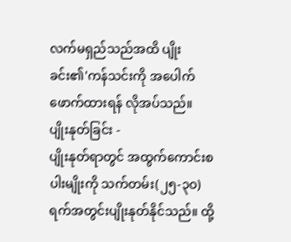လက်မရှည်သည်အထိ ပျိုးခင်း၏'ကန်သင်းကို အပေါက်ဖောက်ထားရန် လိုအပ်သည်။
ပျိုးနုတ်ခြင်း -
ပျိုးနုတ်ရာတွင် အထွက်ကောင်းစပါးမျိုးကို သက်တမ်း(၂၅-၃ဝ) ရက်အတွင်းပျိုးနုတ်နိုင်သည်။ ထို့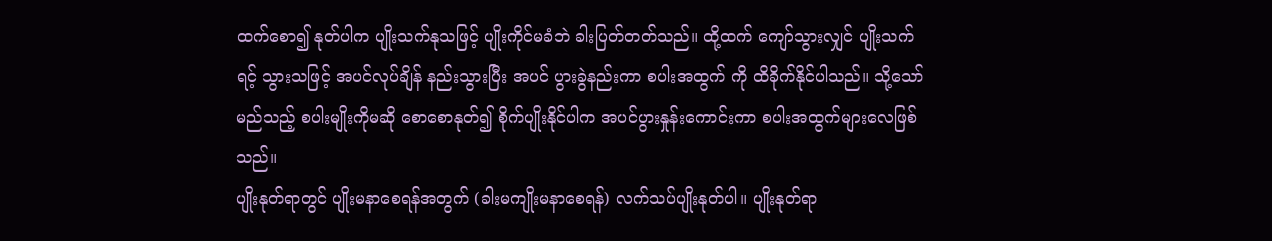ထက်စော၍ နုတ်ပါက ပျိုးသက်နုသဖြင့် ပျိုးကိုင်မခံဘဲ ခါးပြတ်တတ်သည်။ ထို့ထက် ကျော်သွားလျှင် ပျိုးသက်ရင့် သွားသဖြင့် အပင်လုပ်ချိန် နည်းသွားပြီး အပင် ပွားခွဲနည်းကာ စပါးအထွက် ကို ထိခိုက်နိုင်ပါသည်။ သို့သော် မည်သည့် စပါးမျိုးကိုမဆို စောစောနုတ်၍ စိုက်ပျိုးနိုင်ပါက အပင်ပွားနှုန်းကောင်းကာ စပါးအထွက်များလေဖြစ်သည်။
ပျိုးနုတ်ရာတွင် ပျိုးမနာစေရန်အတွက် (ခါးမကျိုးမနာစေရန်) လက်သပ်ပျိုးနုတ်ပါ။ ပျိုးနုတ်ရာ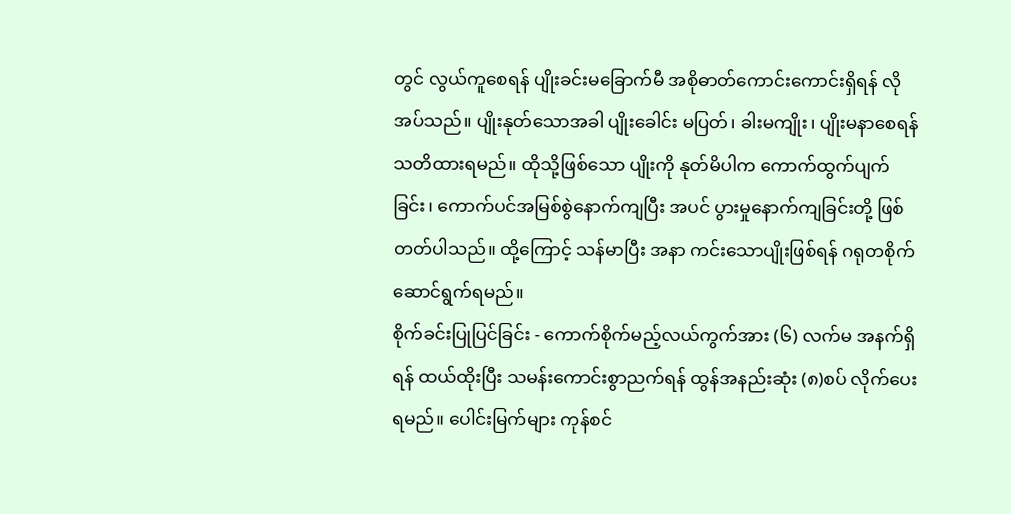တွင် လွယ်ကူစေရန် ပျိုးခင်းမခြောက်မီ အစိုဓာတ်ကောင်းကောင်းရှိရန် လိုအပ်သည်။ ပျိုးနုတ်သောအခါ ပျိုးခေါင်း မပြတ်၊ ခါးမကျိုး၊ ပျိုးမနာစေရန် သတိထားရမည်။ ထိုသို့ဖြစ်သော ပျိုးကို နုတ်မိပါက ကောက်ထွက်ပျက်ခြင်း၊ ကောက်ပင်အမြစ်စွဲနောက်ကျပြီး အပင် ပွားမှုနောက်ကျခြင်းတို့ ဖြစ်တတ်ပါသည်။ ထို့ကြောင့် သန်မာပြီး အနာ ကင်းသောပျိုးဖြစ်ရန် ဂရုတစိုက်ဆောင်ရွက်ရမည်။
စိုက်ခင်းပြုပြင်ခြင်း - ကောက်စိုက်မည့်လယ်ကွက်အား (၆) လက်မ အနက်ရှိရန် ထယ်ထိုးပြီး သမန်းကောင်းစွာညက်ရန် ထွန်အနည်းဆုံး (၈)စပ် လိုက်ပေးရမည်။ ပေါင်းမြက်များ ကုန်စင်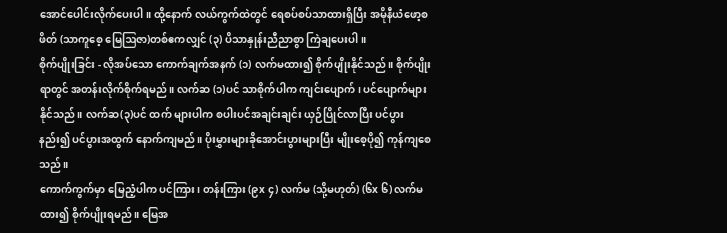အောင်ပေါင်းလိုက်ပေးပါ။ ထို့နောက် လယ်ကွက်ထဲတွင် ရေစပ်စပ်သာထားရှိပြီး အမိုနီယံဖော့စဖိတ် (သာကူစေ့ မြေဩဇာ)တစ်ဧကလျှင် (၃) ပိသာနှုန်းညီညာစွာ ကြဲချပေးပါ။
စိုက်ပျိုးခြင်း - လိုအပ်သော ကောက်ချက်အနက် (၁) လက်မထား၍ စိုက်ပျိုးနိုင်သည်။ စိုက်ပျိုးရာတွင် အတန်းလိုက်စိုက်ရမည်။ လက်ဆ (၁)ပင် သာစိုက်ပါက ကျင်းပျောက်၊ ပင်ပျောက်များနိုင်သည်။ လက်ဆ(၃)ပင် ထက် များပါက စပါးပင်အချင်းချင်း ယှဉ်ပြိုင်လာပြီး ပင်ပွားနည်း၍ ပင်ပွားအထွက် နောက်ကျမည်။ ပိုးမွှားများခိုအောင်းပွားများပြီး မျိုးစေ့ပို၍ ကုန်ကျစေသည်။
ကောက်ကွက်မှာ မြေညံ့ပါက ပင်ကြား၊ တန်းကြား (၉x ၄) လက်မ (သို့မဟုတ်) (၆x ၆) လက်မထား၍ စိုက်ပျိုးရမည်။ မြေအ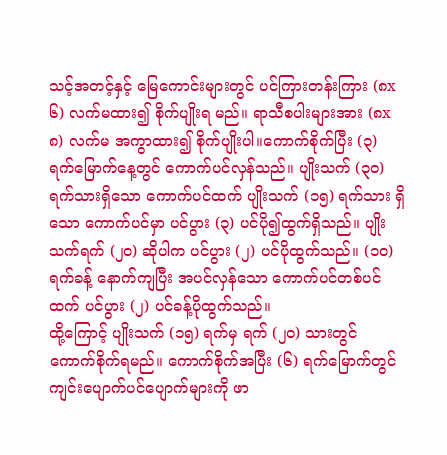သင့်အတင့်နှင့် မြေကောင်းများတွင် ပင်ကြားတန်းကြား (၈x ၆) လက်မထား၍ စိုက်ပျိုးရ မည်။ ရာသီစပါးများအား (၈x ၈) လက်မ အကွာထား၍ စိုက်ပျိုးပါ။ကောက်စိုက်ပြီး (၃) ရက်မြောက်နေ့တွင် ကောက်ပင်လှန်သည်။ ပျိုးသက် (၃၀) ရက်သားရှိသော ကောက်ပင်ထက် ပျိုးသက် (၁၅) ရက်သား ရှိသော ကောက်ပင်မှာ ပင်ပွား (၃) ပင်ပို၍ထွက်ရှိသည်။ ပျိုးသက်ရက် (၂၀) ဆိုပါက ပင်ပွား (၂) ပင်ပိုထွက်သည်။ (၁၀) ရက်ခန့် နောက်ကျပြီး အပင်လှန်သော ကောက်ပင်တစ်ပင်ထက် ပင်ပွား (၂) ပင်ခန့်ပိုထွက်သည်။
ထို့ကြောင့် ပျိုးသက် (၁၅) ရက်မှ ရက် (၂၀) သားတွင် ကောက်စိုက်ရမည်။ ကောက်စိုက်အပြီး (၆) ရက်မြောက်တွင် ကျင်းပျောက်ပင်ပျောက်များကို ဖာ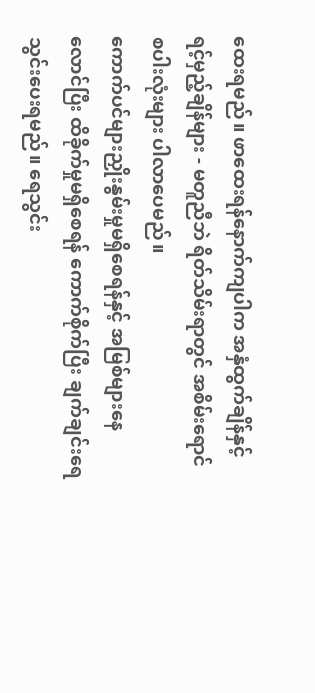ထေးရမည်။ ဖာထေးရန်နောက်ကျပါက အနှံထွက်ချိန်နှင့် ရင့်မှည့်ချိန်များ - မတူညီဘဲ ရိတ်သိမ်းရာတွင် အစိမ်းရောင်စပါးလုံးများ ပါလာပေမည်။
ကောက်ပင်များညှိုးနွမ်းမှုမရှိစေရန်နှင့် အမြစ်များနေလောင်ပြီး ထိခိုက်မှုမရှိစေရန် ကောက်စိုက်ပြီး ချက်ချင်းရေသွင်းပေးရမည်။ ရေသွင်း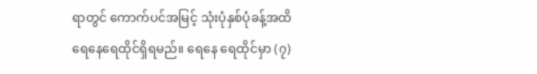ရာတွင် ကောက်ပင်အမြင့် သုံးပုံနှစ်ပုံခန့်အထိ ရေနေရေထိုင်ရှိရမည်။ ရေနေ ရေထိုင်မှာ (၇)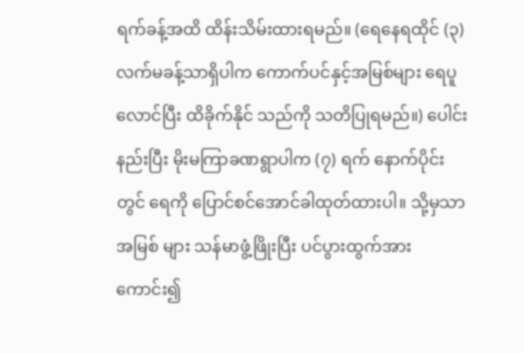ရက်ခန့်အထိ ထိန်းသိမ်းထားရမည်။ (ရေနေရထိုင် (၃) လက်မခန့်သာရှိပါက ကောက်ပင်နှင့်အမြစ်များ ရေပူလောင်ပြီး ထိခိုက်နိုင် သည်ကို သတိပြုရမည်။) ပေါင်းနည်းပြီး မိုးမကြာခဏရွာပါက (၇) ရက် နောက်ပိုင်းတွင် ရေကို ပြောင်စင်အောင်ခါထုတ်ထားပါ။ သို့မှသာ အမြစ် များ သန်မာဖွံ့ဖြိုးပြီး ပင်ပွားထွက်အားကောင်း၍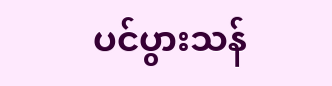ပင်ပွားသန်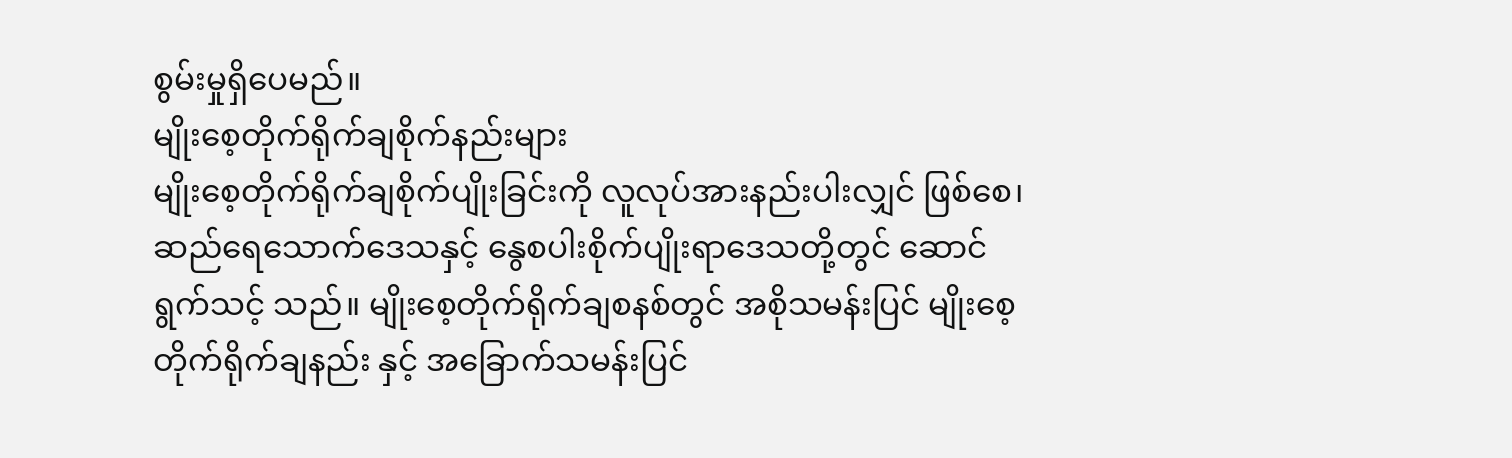စွမ်းမှုရှိပေမည်။
မျိုးစေ့တိုက်ရိုက်ချစိုက်နည်းများ
မျိုးစေ့တိုက်ရိုက်ချစိုက်ပျိုးခြင်းကို လူလုပ်အားနည်းပါးလျှင် ဖြစ်စေ၊ ဆည်ရေသောက်ဒေသနှင့် နွေစပါးစိုက်ပျိုးရာဒေသတို့တွင် ဆောင်ရွက်သင့် သည်။ မျိုးစေ့တိုက်ရိုက်ချစနစ်တွင် အစိုသမန်းပြင် မျိုးစေ့တိုက်ရိုက်ချနည်း နှင့် အခြောက်သမန်းပြင်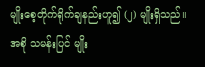မျိုးစေ့တိုက်ရိုက်ချနည်းဟူ၍ (၂) မျိုးရှိသည်။
အစို သမန်းပြင် မျိုး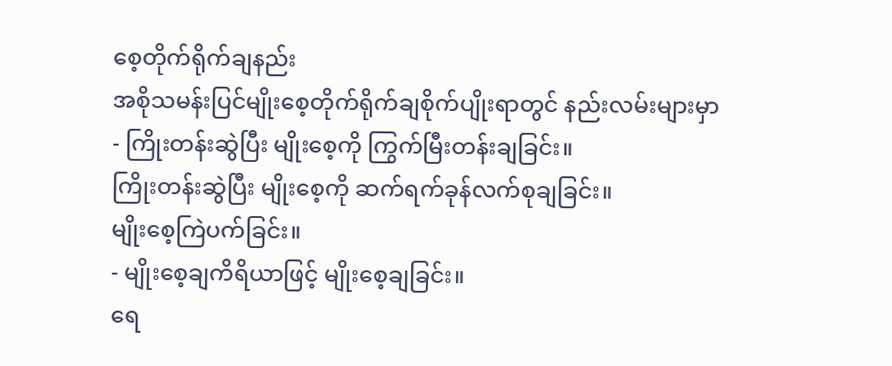စေ့တိုက်ရိုက်ချနည်း
အစိုသမန်းပြင်မျိုးစေ့တိုက်ရိုက်ချစိုက်ပျိုးရာတွင် နည်းလမ်းများမှာ
- ကြိုးတန်းဆွဲပြီး မျိုးစေ့ကို ကြွက်မြီးတန်းချခြင်း။
ကြိုးတန်းဆွဲပြီး မျိုးစေ့ကို ဆက်ရက်ခုန်လက်စုချခြင်း။
မျိုးစေ့ကြဲပက်ခြင်း။
- မျိုးစေ့ချကိရိယာဖြင့် မျိုးစေ့ချခြင်း။
ရေ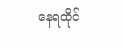နေရထိုင်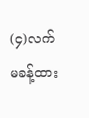(၄)လက်မခန့်ထား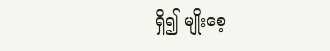ရှိ၍ မျိုးစေ့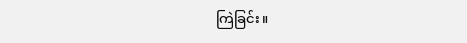ကြဲခြင်း။